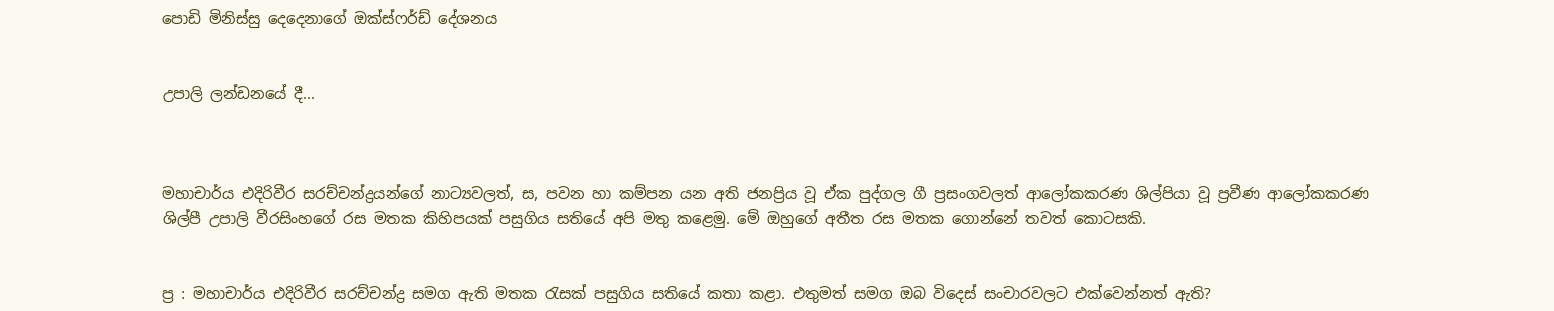පොඩි මිනිස්සු දෙදෙනාගේ ඔක්ස්ෆර්ඩ් දේශනය


උපාලි ලන්ඩනයේ දී...



මහාචාර්ය එදිරිවීර සරච්චන්ද්‍රයන්ගේ නාට්‍යවලත්, ස, පවන හා කම්පන යන අති ජනප්‍රිය වූ ඒක පුද්ගල ගී ප්‍රසංගවලත් ආලෝකකරණ ශිල්පියා වූ ප්‍රවීණ ආලෝකකරණ ශිල්පී උපාලි වීරසිංහගේ රස මතක කිහිපයක් පසුගිය සතියේ අපි මතු කළෙමු. මේ ඔහුගේ අතීත රස මතක ගොන්නේ තවත් කොටසකි.


ප්‍ර : මහාචාර්ය එදිරිවීර සරච්චන්ද්‍ර සමග ඇති මතක රැසක් පසුගිය සතියේ කතා කළා. එතුමත් සමග ඔබ විදෙස් සංචාරවලට එක්වෙන්නත් ඇති?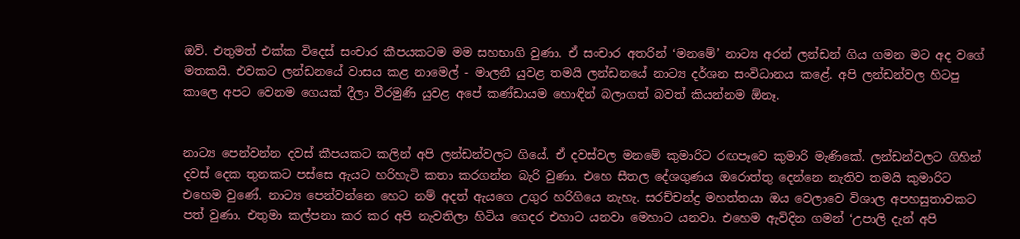ඔව්. එතුමත් එක්ක විදෙස් සංචාර කීපයකටම මම සහභාගි වුණා. ඒ සංචාර අතරින් ‘මනමේ’ නාට්‍ය අරන් ලන්ඩන් ගිය ගමන මට අද වගේ මතකයි. එවකට ලන්ඩනයේ වාසය කළ නාමෙල් - මාලනී යුවළ තමයි ලන්ඩනයේ නාට්‍ය දර්ශන සංවිධානය කළේ. අපි ලන්ඩන්වල හිටපු කාලෙ අපට වෙනම ගෙයක් දීලා වීරමුණි යුවළ අපේ කණ්ඩායම හොඳින් බලාගත් බවත් කියන්නම ඕනෑ.


නාට්‍ය පෙන්වන්න දවස් කීපයකට කලින් අපි ලන්ඩන්වලට ගියේ. ඒ දවස්වල මනමේ කුමාරිට රඟපෑවෙ කුමාරි මැණිකේ. ලන්ඩන්වලට ගිහින් දවස් දෙක තුනකට පස්සෙ ඇයට හරිහැටි කතා කරගන්න බැරි වුණා. එහෙ සීතල දේශගුණය ඔරොත්තු දෙන්නෙ නැතිව තමයි කුමාරිට එහෙම වුණේ. නාට්‍ය පෙන්වන්නෙ හෙට නම් අදත් ඇයගෙ උගුර හරිගියෙ නැහැ. සරච්චන්ද්‍ර මහත්තයා ඔය වෙලාවෙ විශාල අපහසුතාවකට පත් වුණා. එතුමා කල්පනා කර කර අපි නැවතිලා හිටිය ගෙදර එහාට යනවා මෙහාට යනවා. එහෙම ඇවිදින ගමන් ‘උපාලි දැන් අපි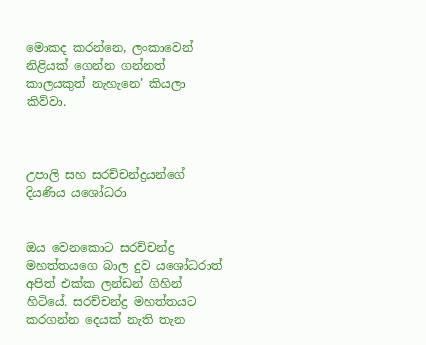මොකද කරන්නෙ, ලංකාවෙන් නිළියක් ගෙන්න ගන්නත් කාලයකුත් නැහැනෙ’ කියලා කිව්වා.



උපාලි සහ සරච්චන්ද්‍රයන්ගේ දියණිය යශෝධරා


ඔය වෙනකොට සරච්චන්ද්‍ර මහත්තයගෙ බාල දුව යශෝධරාත් අපිත් එක්ක ලන්ඩන් ගිහින් හිටියේ. සරච්චන්ද්‍ර මහත්තයට කරගන්න දෙයක් නැති තැන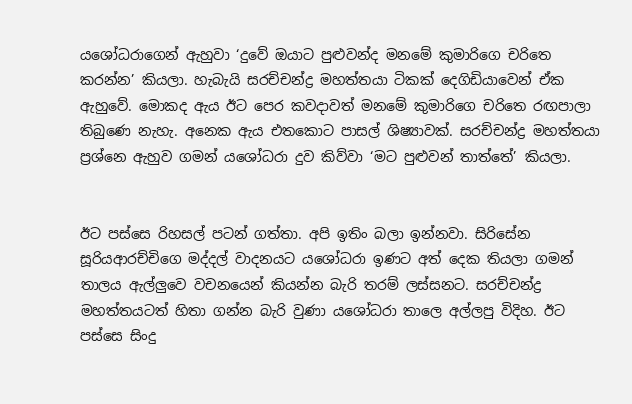යශෝධරාගෙන් ඇහුවා ‘දුවේ ඔයාට පුළුවන්ද මනමේ කුමාරිගෙ චරිතෙ කරන්න’ කියලා. හැබැයි සරච්චන්ද්‍ර මහත්තයා ටිකක් දෙගිඩියාවෙන් ඒක ඇහුවේ. මොකද ඇය ඊට පෙර කවදාවත් මනමේ කුමාරිගෙ චරිතෙ රඟපාලා තිබුණෙ නැහැ. අනෙක ඇය එතකොට පාසල් ශිෂ්‍යාවක්. සරච්චන්ද්‍ර මහත්තයා ප්‍රශ්නෙ ඇහුව ගමන් යශෝධරා දුව කිව්වා ‘මට පුළුවන් තාත්තේ’ කියලා.


ඊට පස්සෙ රිහසල් පටන් ගත්තා. අපි ඉතිං බලා ඉන්නවා. සිරිසේන සූරියආරච්චිගෙ මද්දල් වාදනයට යශෝධරා ඉණට අත් දෙක තියලා ගමන් තාලය ඇල්ලුවෙ වචනයෙන් කියන්න බැරි තරම් ලස්සනට. සරච්චන්ද්‍ර මහත්තයටත් හිතා ගන්න බැරි වුණා යශෝධරා තාලෙ අල්ලපු විදිහ. ඊට පස්සෙ සිංදු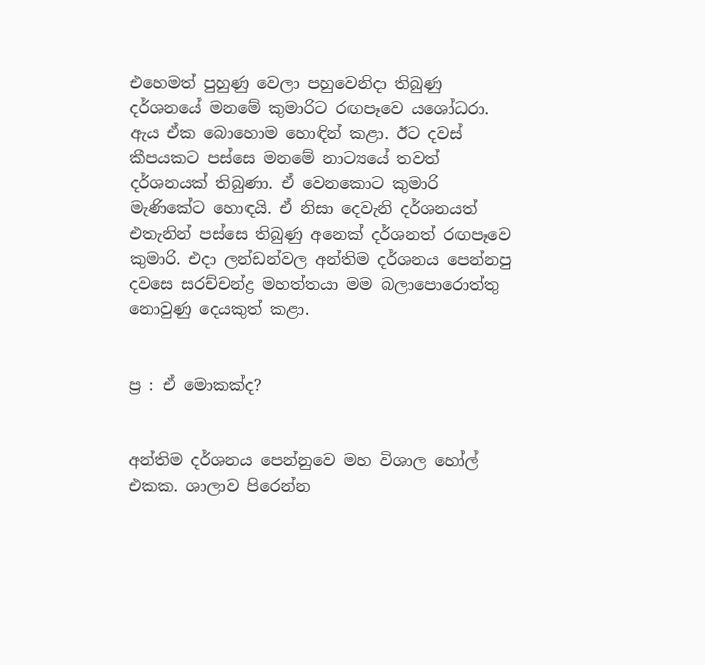එහෙමත් පුහුණු වෙලා පහුවෙනිදා තිබුණු දර්ශනයේ මනමේ කුමාරිට රඟපෑවෙ යශෝධරා. ඇය ඒක බොහොම හොඳින් කළා. ඊට දවස් කීපයකට පස්සෙ මනමේ නාට්‍යයේ තවත් දර්ශනයක් තිබුණා. ඒ වෙනකොට කුමාරි මැණිකේට හොඳයි. ඒ නිසා දෙවැනි දර්ශනයත් එතැනින් පස්සෙ තිබුණු අනෙක් දර්ශනත් රඟපෑවෙ කුමාරි. එදා ලන්ඩන්වල අන්තිම දර්ශනය පෙන්නපු දවසෙ සරච්චන්ද්‍ර මහත්තයා මම බලාපොරොත්තු නොවුණු දෙයකුත් කළා.


ප්‍ර : ඒ මොකක්ද?


අන්තිම දර්ශනය පෙන්නුවෙ මහ විශාල හෝල් එකක. ශාලාව පිරෙන්න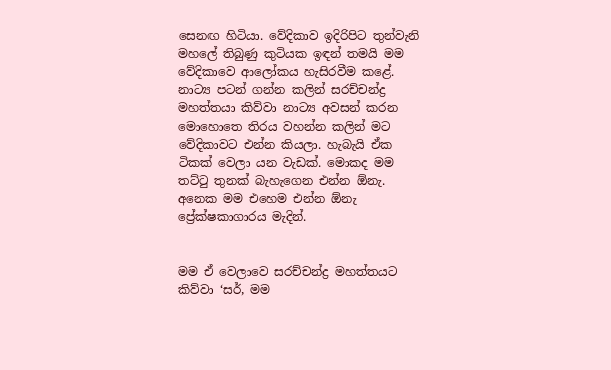සෙනඟ හිටියා. වේදිකාව ඉදිරිපිට තුන්වැනි මහලේ තිබුණු කුටියක ඉඳන් තමයි මම වේදිකාවෙ ආලෝකය හැසිරවීම කළේ. නාට්‍ය පටන් ගන්න කලින් සරච්චන්ද්‍ර මහත්තයා කිව්වා නාට්‍ය අවසන් කරන මොහොතෙ තිරය වහන්න කලින් මට වේදිකාවට එන්න කියලා. හැබැයි ඒක ටිකක් වෙලා යන වැඩක්. මොකද මම තට්ටු තුනක් බැහැගෙන එන්න ඕනැ. අනෙක මම එහෙම එන්න ඕනැ ප්‍රේක්ෂකාගාරය මැදින්.


මම ඒ වෙලාවෙ සරච්චන්ද්‍ර මහත්තයට කිව්වා ‘සර්, මම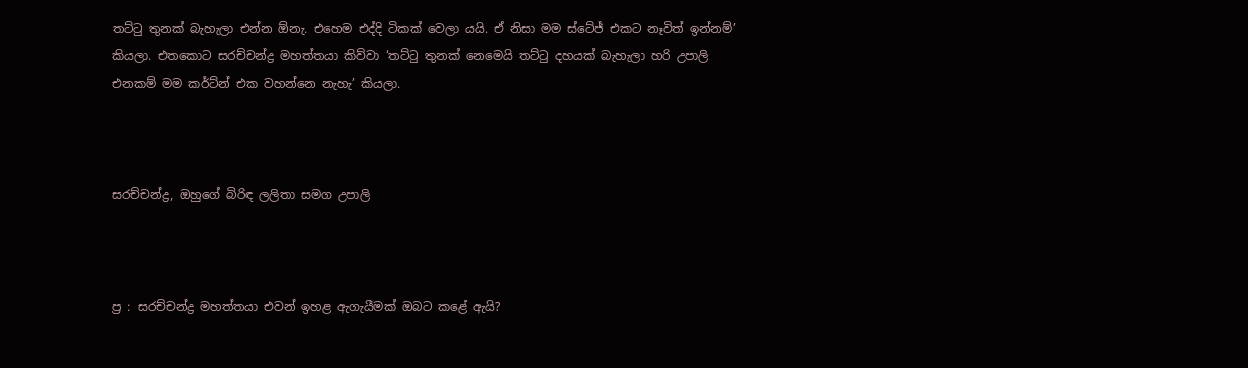තට්ටු තුනක් බැහැලා එන්න ඕනැ. එහෙම එද්දි ටිකක් වෙලා යයි. ඒ නිසා මම ස්ටේජ් එකට නෑවිත් ඉන්නම්’ කියලා. එතකොට සරච්චන්ද්‍ර මහත්තයා කිව්වා ‘තට්ටු තුනක් නෙමෙයි තට්ටු දහයක් බැහැලා හරි උපාලි එනකම් මම කර්ට්න් එක වහන්නෙ නැහැ’ කියලා.



සරච්චන්ද්‍ර, ඔහුගේ බිරිඳ ලලිතා සමග උපාලි



ප්‍ර : සරච්චන්ද්‍ර මහත්තයා එවන් ඉහළ ඇගැයීමක් ඔබට කළේ ඇයි?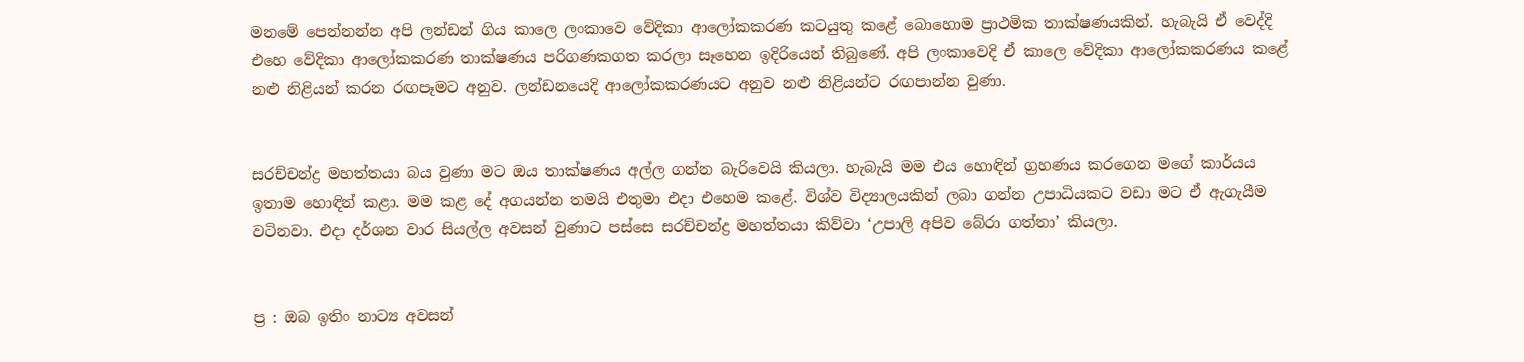මනමේ පෙන්නන්න අපි ලන්ඩන් ගිය කාලෙ ලංකාවෙ වේදිකා ආලෝකකරණ කටයුතු කළේ බොහොම ප්‍රාථමික තාක්ෂණයකින්. හැබැයි ඒ වෙද්දි එහෙ වේදිකා ආලෝකකරණ තාක්ෂණය පරිගණකගත කරලා සෑහෙන ඉදිරියෙන් තිබුණේ. අපි ලංකාවෙදි ඒ කාලෙ වේදිකා ආලෝකකරණය කළේ නළු නිළියන් කරන රඟපෑමට අනුව. ලන්ඩනයෙදි ආලෝකකරණයට අනුව නළු නිළියන්ට රඟපාන්න වුණා.


සරච්චන්ද්‍ර මහත්තයා බය වුණා මට ඔය තාක්ෂණය අල්ල ගන්න බැරිවෙයි කියලා. හැබැයි මම එය හොඳින් ග්‍රහණය කරගෙන මගේ කාර්යය ඉතාම හොඳින් කළා. මම කළ දේ අගයන්න තමයි එතුමා එදා එහෙම කළේ. විශ්ව විද්‍යාලයකින් ලබා ගන්න උපාධියකට වඩා මට ඒ ඇගැයීම වටිනවා. එදා දර්ශන වාර සියල්ල අවසන් වුණාට පස්සෙ සරච්චන්ද්‍ර මහත්තයා කිව්වා ‘උපාලි අපිව බේරා ගත්තා’ කියලා.


ප්‍ර : ඔබ ඉතිං නාට්‍ය අවසන්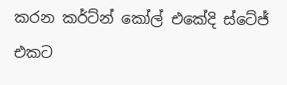කරන කර්ට්න් කෝල් එකේදි ස්ටේජ් එකට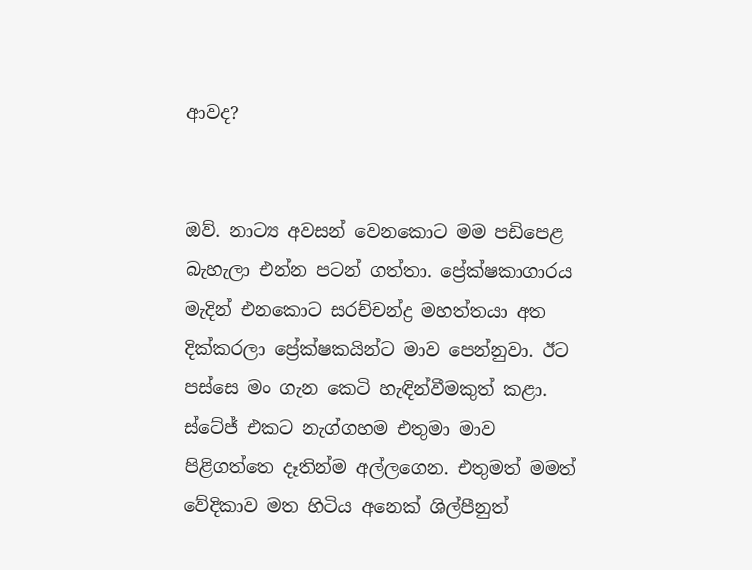ආවද?


ඔව්. නාට්‍ය අවසන් වෙනකොට මම පඩිපෙළ බැහැලා එන්න පටන් ගත්තා. ප්‍රේක්ෂකාගාරය මැදින් එනකොට සරච්චන්ද්‍ර මහත්තයා අත දික්කරලා ප්‍රේක්ෂකයින්ට මාව පෙන්නුවා. ඊට පස්සෙ මං ගැන කෙටි හැඳින්වීමකුත් කළා. ස්ටේජ් එකට නැග්ගහම එතුමා මාව පිළිගත්තෙ දෑතින්ම අල්ලගෙන. එතුමත් මමත් වේදිකාව මත හිටිය අනෙක් ශිල්පීනුත්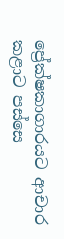ප්‍රේක්ෂකාගාරයට ආචාර කළාට පස්සෙ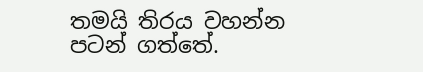තමයි තිරය වහන්න පටන් ගත්තේ.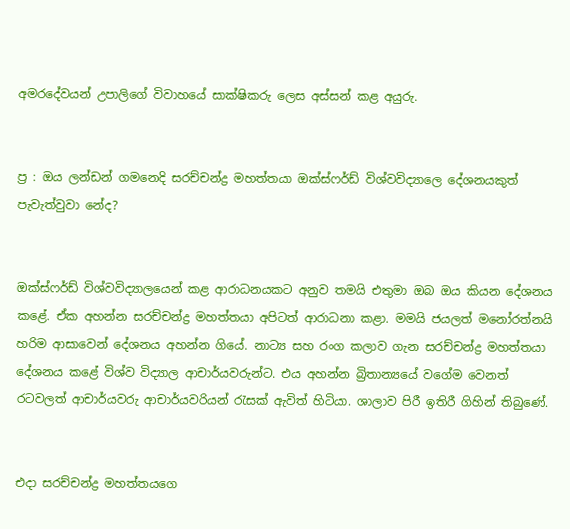අමරදේවයන් උපාලිගේ විවාහයේ සාක්ෂිකරු ලෙස අස්සන් කළ අයුරු.


ප්‍ර : ඔය ලන්ඩන් ගමනෙදි සරච්චන්ද්‍ර මහත්තයා ඔක්ස්ෆර්ඩ් විශ්වවිද්‍යාලෙ දේශනයකුත් පැවැත්වුවා නේද?


ඔක්ස්ෆර්ඩ් විශ්වවිද්‍යාලයෙන් කළ ආරාධනයකට අනුව තමයි එතුමා ඔබ ඔය කියන දේශනය කළේ. ඒක අහන්න සරච්චන්ද්‍ර මහත්තයා අපිටත් ආරාධනා කළා. මමයි ජයලත් මනෝරත්නයි හරිම ආසාවෙන් දේශනය අහන්න ගියේ. නාට්‍ය සහ රංග කලාව ගැන සරච්චන්ද්‍ර මහත්තයා දේශනය කළේ විශ්ව විද්‍යාල ආචාර්යවරුන්ට. එය අහන්න බ්‍රිතාන්‍යයේ වගේම වෙනත් රටවලත් ආචාර්යවරු ආචාර්යවරියන් රැසක් ඇවිත් හිටියා. ශාලාව පිරී ඉතිරී ගිහින් තිබුණේ.


එදා සරච්චන්ද්‍ර මහත්තයගෙ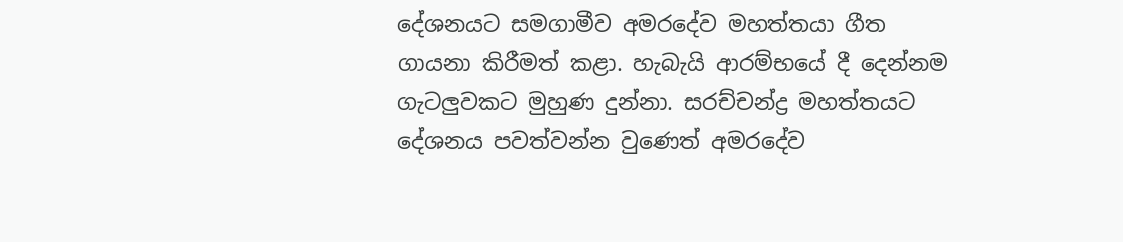දේශනයට සමගාමීව අමරදේව මහත්තයා ගීත ගායනා කිරීමත් කළා. හැබැයි ආරම්භයේ දී දෙන්නම ගැටලුවකට මුහුණ දුන්නා. සරච්චන්ද්‍ර මහත්තයට දේශනය පවත්වන්න වුණෙත් අමරදේව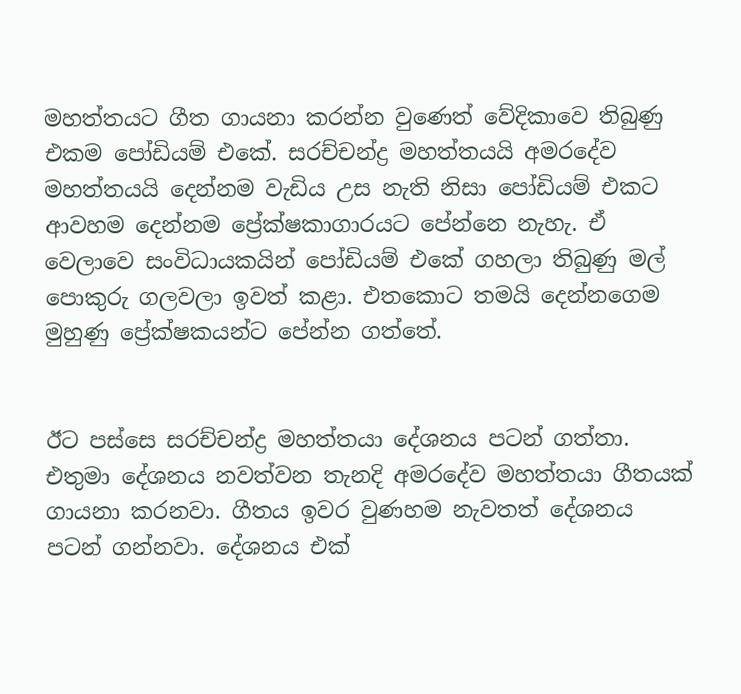මහත්තයට ගීත ගායනා කරන්න වුණෙත් වේදිකාවෙ තිබුණු එකම පෝඩියම් එකේ. සරච්චන්ද්‍ර මහත්තයයි අමරදේව මහත්තයයි දෙන්නම වැඩිය උස නැති නිසා පෝඩියම් එකට ආවහම දෙන්නම ප්‍රේක්ෂකාගාරයට පේන්නෙ නැහැ. ඒ වෙලාවෙ සංවිධායකයින් පෝඩියම් එකේ ගහලා තිබුණු මල් පොකුරු ගලවලා ඉවත් කළා. එතකොට තමයි දෙන්නගෙම මුහුණු ප්‍රේක්ෂකයන්ට පේන්න ගත්තේ.


ඊට පස්සෙ සරච්චන්ද්‍ර මහත්තයා දේශනය පටන් ගත්තා. එතුමා දේශනය නවත්වන තැනදි අමරදේව මහත්තයා ගීතයක් ගායනා කරනවා. ගීතය ඉවර වුණහම නැවතත් දේශනය පටන් ගන්නවා. දේශනය එක්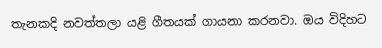තැනකදි නවත්තලා යළි ගීතයක් ගායනා කරනවා. ඔය විදිහට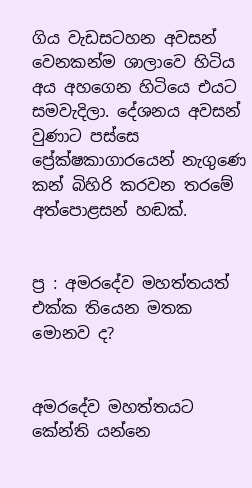ගිය වැඩසටහන අවසන් වෙනකන්ම ශාලාවෙ හිටිය අය අහගෙන හිටියෙ එයට සමවැදිලා. දේශනය අවසන් වුණාට පස්සෙ ප්‍රේක්ෂකාගාරයෙන් නැගුණෙ කන් බිහිරි කරවන තරමේ අත්පොළසන් හඬක්.


ප්‍ර : අමරදේව මහත්තයත් එක්ක තියෙන මතක මොනව ද?


අමරදේව මහත්තයට කේන්ති යන්නෙ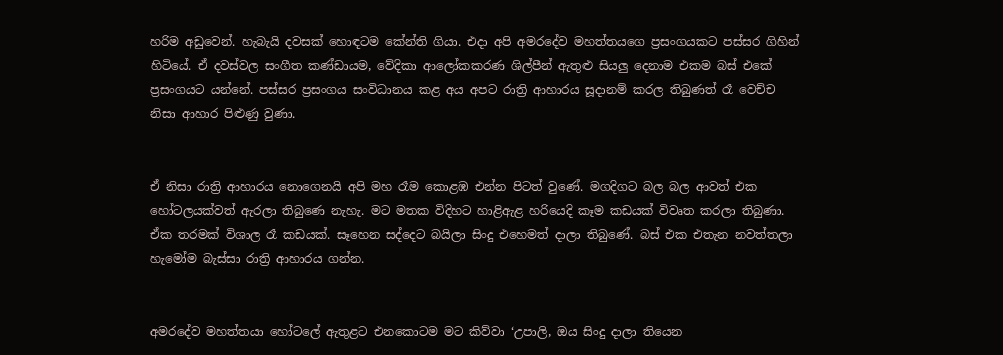හරිම අඩුවෙන්. හැබැයි දවසක් හොඳටම කේන්ති ගියා. එදා අපි අමරදේව මහත්තයගෙ ප්‍රසංගයකට පස්සර ගිහින් හිටියේ. ඒ දවස්වල සංගීත කණ්ඩායම, වේදිකා ආලෝකකරණ ශිල්පීන් ඇතුළු සියලු දෙනාම එකම බස් එකේ ප්‍රසංගයට යන්නේ. පස්සර ප්‍රසංගය සංවිධානය කළ අය අපට රාත්‍රි ආහාරය සූදානම් කරල තිබුණත් රෑ වෙච්ච නිසා ආහාර පිළුණු වුණා.


ඒ නිසා රාත්‍රි ආහාරය නොගෙනයි අපි මහ රෑම කොළඹ එන්න පිටත් වුණේ. මගදිගට බල බල ආවත් එක හෝටලයක්වත් ඇරලා තිබුණෙ නැහැ. මට මතක විදිහට හාළිඇළ හරියෙදි කෑම කඩයක් විවෘත කරලා තිබුණා. ඒක තරමක් විශාල රෑ කඩයක්. සෑහෙන සද්දෙට බයිලා සිංදු එහෙමත් දාලා තිබුණේ. බස් එක එතැන නවත්තලා හැමෝම බැස්සා රාත්‍රි ආහාරය ගන්න.


අමරදේව මහත්තයා හෝටලේ ඇතුළට එනකොටම මට කිව්වා ‘උපාලි, ඔය සිංදු දාලා තියෙන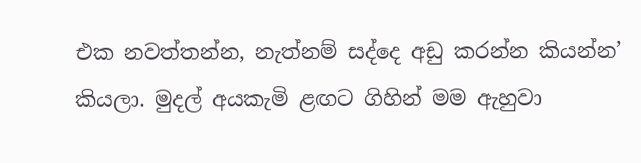එක නවත්තන්න, නැත්නම් සද්දෙ අඩු කරන්න කියන්න’ කියලා. මුදල් අයකැමි ළඟට ගිහින් මම ඇහුවා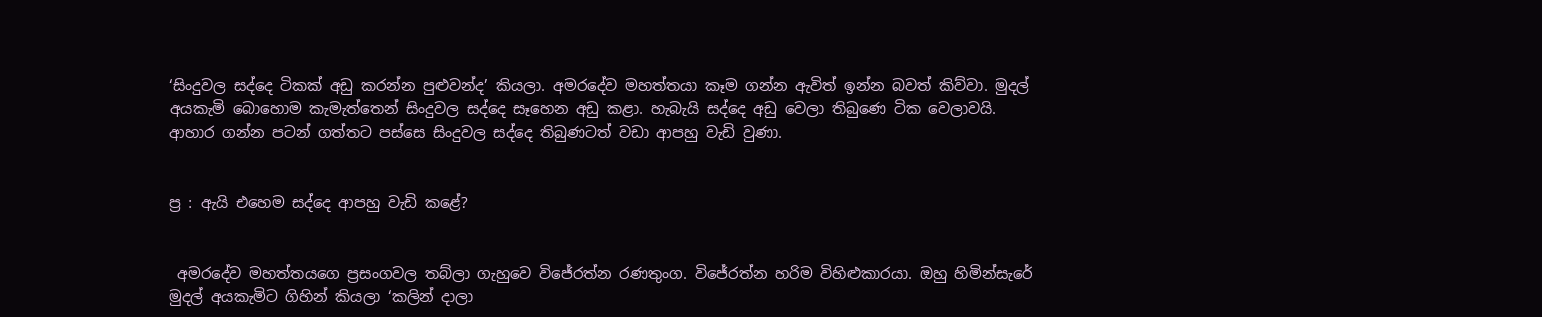‘සිංදුවල සද්දෙ ටිකක් අඩු කරන්න පුළුවන්ද’ කියලා. අමරදේව මහත්තයා කෑම ගන්න ඇවිත් ඉන්න බවත් කිව්වා. මුදල් අයකැමි බොහොම කැමැත්තෙන් සිංදුවල සද්දෙ සෑහෙන අඩු කළා. හැබැයි සද්දෙ අඩු වෙලා තිබුණෙ ටික වෙලාවයි. ආහාර ගන්න පටන් ගත්තට පස්සෙ සිංදුවල සද්දෙ තිබුණටත් වඩා ආපහු වැඩි වුණා.


ප්‍ර : ඇයි එහෙම සද්දෙ ආපහු වැඩි කළේ?


 අමරදේව මහත්තයගෙ ප්‍රසංගවල තබ්ලා ගැහුවෙ විජේරත්න රණතුංග. විජේරත්න හරිම විහිළුකාරයා. ඔහු හිමින්සැරේ මුදල් අයකැමිට ගිහින් කියලා ‘කලින් දාලා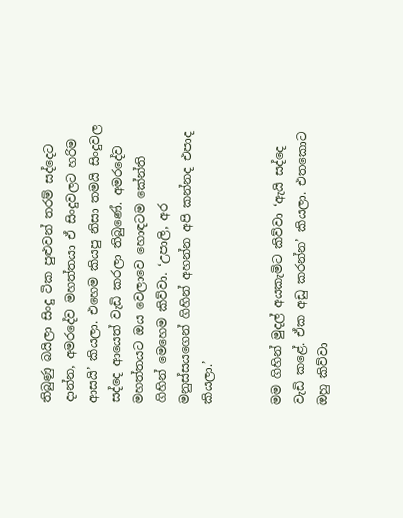තිබුණු බයිලා සිංදු ටික පුළුවන් තරම් සද්දෙට දාන්න, අමරදේව මහත්තයා ඒ සිංදුවලට හරිම ආසයි’ කියලා. එහෙම කියපු නිසා තමයි සිංදුවල සද්දෙ ආයෙත් වැඩි කරලා තිබුණේ. අමරදේව මහත්තයට ඔය වෙලාවෙ හොඳටම කේන්ති ගිහින් මෙහෙම කිව්වා. ‘උපාලි, අර මනුස්සයගෙන් ගිහින් අහන්න අපි කන්නද එපාද කියලා.’


මම ගිහින් මුදල් අයකැමිට කිව්වා ‘ඇයි සද්දෙ වැඩි කළේ. ඒක අඩු කරන්න’ කියලා. එතකොට ඔහු කිව්වා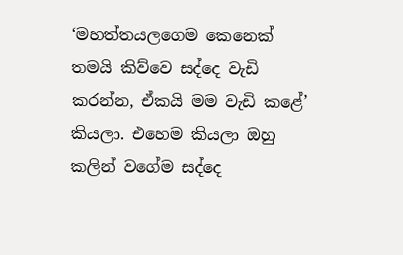‘මහත්තයලගෙම කෙනෙක් තමයි කිව්වෙ සද්දෙ වැඩි කරන්න, ඒකයි මම වැඩි කළේ’ කියලා. එහෙම කියලා ඔහු කලින් වගේම සද්දෙ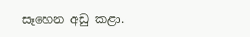සෑහෙන අඩු කළා.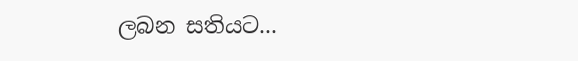ලබන සතියට...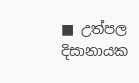■ උත්පල දිසානායක